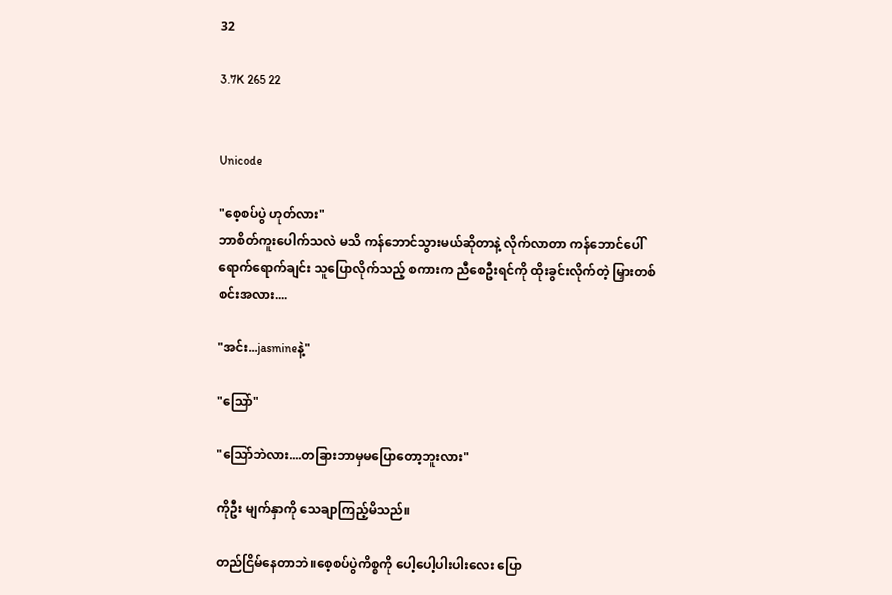32

3.7K 265 22


Unicode

"စေ့စပ်ပွဲ ဟုတ်လား"
ဘာစိတ်ကူးပေါက်သလဲ မသိ ကန်ဘောင်သွားမယ်ဆိုတာနဲ့ လိုက်လာတာ ကန်ဘောင်ပေါ်ရောက်ရောက်ချင်း သူပြောလိုက်သည့် စကားက ညီစေဦးရင်ကို ထိုးခွင်းလိုက်တဲ့ မြှားတစ်စင်းအလား....

"အင်း...jasmineနဲ့"

"သြော်"

"သြော်ဘဲလား....တခြားဘာမှမပြောတော့ဘူးလား"

ကိုဦး မျက်နှာကို သေချာကြည့်မိသည်။

တည်ငြိမ်နေတာဘဲ။စေ့စပ်ပွဲကိစ္စကို ပေါ့ပေါ့ပါးပါးလေး ပြော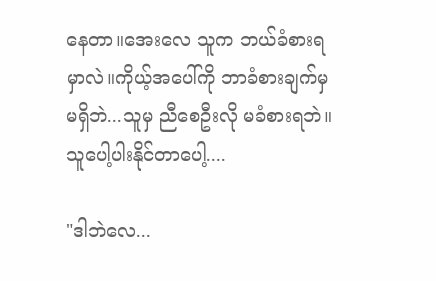နေတာ။အေးလေ သူက ဘယ်ခံစားရမှာလဲ။ကိုယ့်အပေါ်ကို ဘာခံစားချက်မှ မရှိဘဲ...သူမှ ညီစေဦးလို မခံစားရဘဲ။သူပေါ့ပါးနိုင်တာပေါ့....

"ဒါဘဲလေ...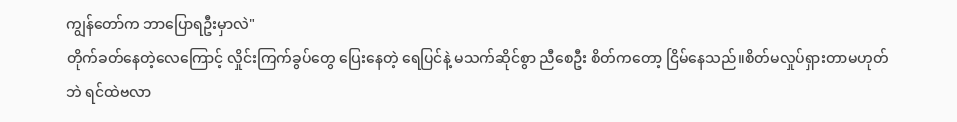ကျွန်တော်က ဘာပြောရဦးမှာလဲ"
တိုက်ခတ်နေတဲ့လေကြောင့် လှိုင်းကြက်ခွပ်တွေ ပြေးနေတဲ့ ရေပြင်နဲ့ မသက်ဆိုင်စွာ ညီစေဦး စိတ်ကတော့ ငြိမ်နေသည်။စိတ်မလှုပ်ရှားတာမဟုတ်ဘဲ ရင်ထဲဗလာ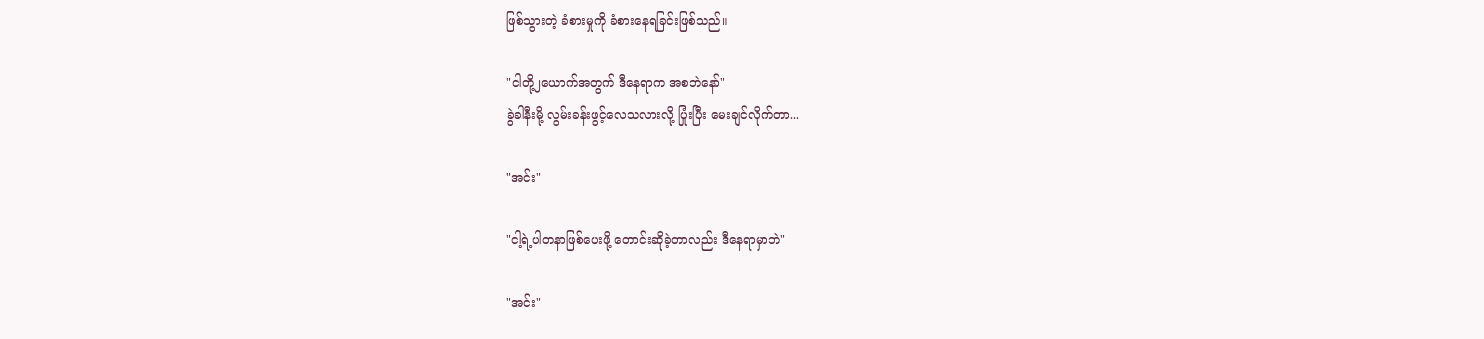ဖြစ်သွားတဲ့ ခံစားမှုကို ခံစားနေရခြင်းဖြစ်သည်။

"ငါတို့၂ယောက်အတွက် ဒီနေရာက အစဘဲနော်"
ခွဲခါနီးမို့ လွမ်းခန်းဖွင့်လေသလားလို့ ပြုံးပြီး မေးချင်လိုက်တာ...

"အင်း"

"ငါ့ရဲ့ပါတနာဖြစ်ပေးဖို့ တောင်းဆိုခဲ့တာလည်း ဒီနေရာမှာဘဲ"

"အင်း"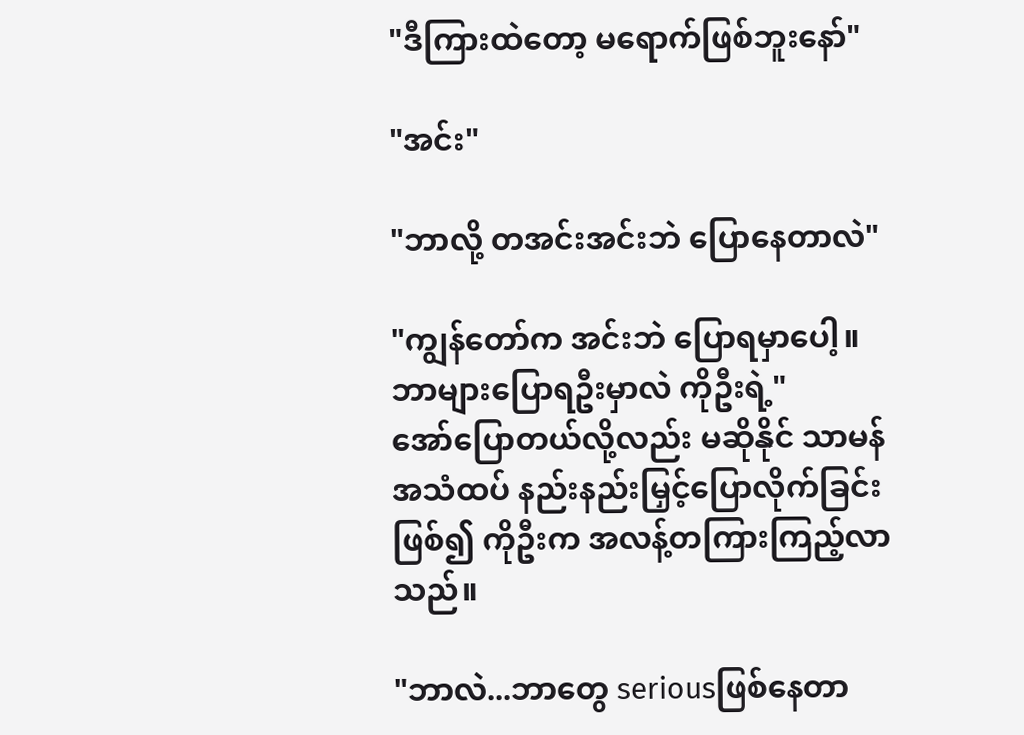"ဒီကြားထဲတော့ မရောက်ဖြစ်ဘူးနော်"

"အင်း"

"ဘာလို့ တအင်းအင်းဘဲ ပြောနေတာလဲ"

"ကျွန်တော်က အင်းဘဲ ပြောရမှာပေါ့။ဘာများပြောရဦးမှာလဲ ကိုဦးရဲ့"
အော်ပြောတယ်လို့လည်း မဆိုနိုင် သာမန်အသံထပ် နည်းနည်းမြှင့်ပြောလိုက်ခြင်းဖြစ်၍ ကိုဦးက အလန့်တကြားကြည့်လာသည်။

"ဘာလဲ...ဘာတွေ seriousဖြစ်နေတာ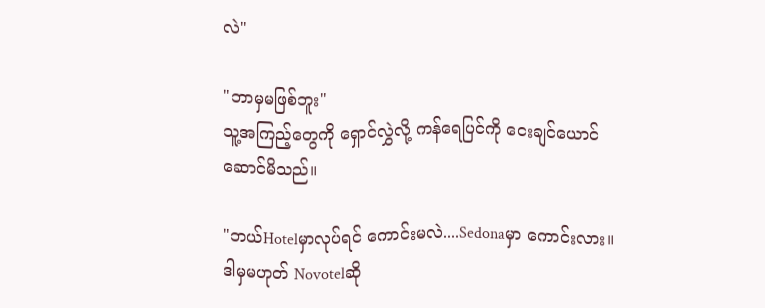လဲ"

"ဘာမှမဖြစ်ဘူး"
သူ့အကြည့်တွေကို ရှောင်လွှဲလို့ ကန်ရေပြင်ကို ငေးချင်ယောင်ဆောင်မိသည်။

"ဘယ်Hotelမှာလုပ်ရင် ကောင်းမလဲ....Sedonaမှာ ကောင်းလား။ဒါမှမဟုတ် Novotelဆို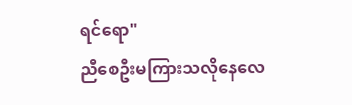ရင်ရော"
ညီစေဦးမကြားသလိုနေလေ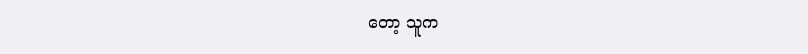တော့ သူက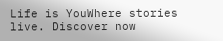Life is YouWhere stories live. Discover now